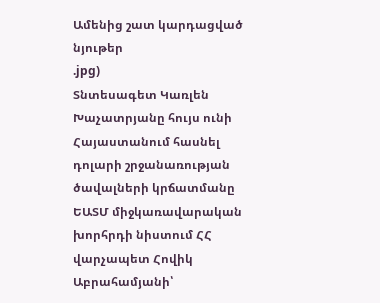Ամենից շատ կարդացված նյութեր
.jpg)
Տնտեսագետ Կառլեն Խաչատրյանը հույս ունի Հայաստանում հասնել դոլարի շրջանառության ծավալների կրճատմանը
ԵԱՏՄ միջկառավարական խորհրդի նիստում ՀՀ վարչապետ Հովիկ Աբրահամյանի՝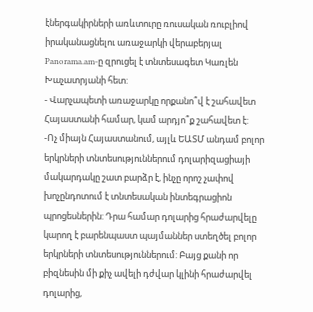էներգակիրների առևտուրը ռուսական ռուբլիով իրականացնելու առաջարկի վերաբերյալ Panorama.am-ը զրուցել է տնտեսագետ Կառլեն Խաչատրյանի հետ:
- Վարչապետի առաջարկը որքանո՞վ է շահավետ Հայաստանի համար, կամ արդյո՞ք շահավետ է:
-Ոչ միայն Հայաստանում, այլև ԵԱՏՄ անդամ բոլոր երկրների տնտեսություններում դոլարիզացիայի մակարդակը շատ բարձր է, ինչը որոշ չափով խոչընդոտում է տնտեսական ինտեգրացիոն պրոցեսներին: Դրա համար դոլարից հրաժարվելը կարող է բարենպաստ պայմաններ ստեղծել բոլոր երկրների տնտեսություններում: Բայց քանի որ բիզնեսին մի քիչ ավելի դժվար կլինի հրաժարվել դոլարից,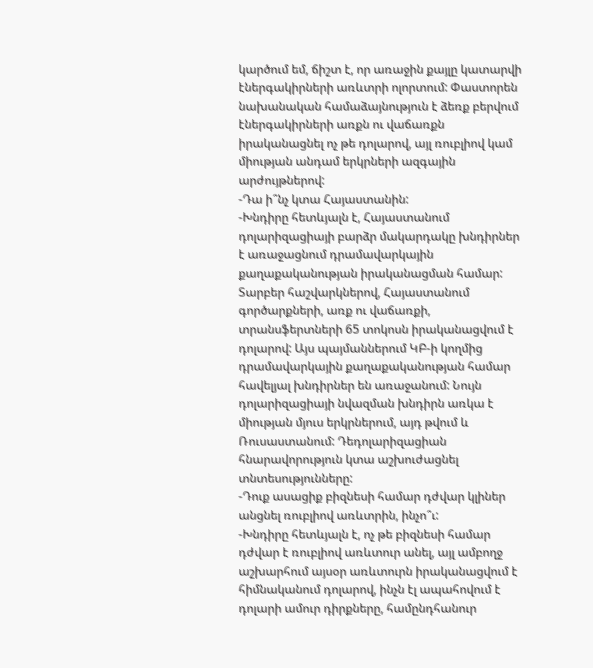կարծում եմ, ճիշտ է, որ առաջին քայլը կատարվի էներգակիրների առևտրի ոլորտում: Փաստորեն նախանական համաձայնություն է ձեռք բերվում էներգակիրների առքն ու վաճառքն իրականացնել ոչ թե դոլարով, այլ ռուբլիով կամ միության անդամ երկրների ազգային արժույթներով:
-Դա ի՞նչ կտա Հայաստանին:
-Խնդիրը հետևյալն է, Հայաստանում դոլարիզացիայի բարձր մակարդակը խնդիրներ է առաջացնում դրամավարկային քաղաքականության իրականացման համար: Տարբեր հաշվարկներով, Հայաստանում գործարքների, առք ու վաճառքի, տրանսֆերտների 65 տոկոսն իրականացվում է դոլարով: Այս պայմաններում ԿԲ-ի կողմից դրամավարկային քաղաքականության համար հավելյալ խնդիրներ են առաջանում: Նույն դոլարիզացիայի նվազման խնդիրն առկա է միության մյուս երկրներում, այդ թվում և Ռուսաստանում: Դեդոլարիզացիան հնարավորություն կտա աշխուժացնել տնտեսությունները:
-Դուք ասացիք բիզնեսի համար դժվար կլիներ անցնել ռուբլիով առևտրին, ինչո՞ւ:
-Խնդիրը հետևյալն է, ոչ թե բիզնեսի համար դժվար է ռուբլիով առևտուր անել, այլ ամբողջ աշխարհում այսօր առևտուրն իրականացվում է հիմնականում դոլարով, ինչն էլ ապահովում է դոլարի ամուր դիրքները, համընդհանուր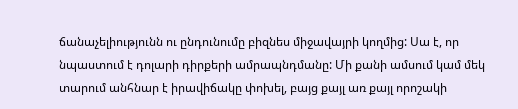ճանաչելիությունն ու ընդունումը բիզնես միջավայրի կողմից: Սա է, որ նպաստում է դոլարի դիրքերի ամրապնդմանը: Մի քանի ամսում կամ մեկ տարում անհնար է իրավիճակը փոխել, բայց քայլ առ քայլ որոշակի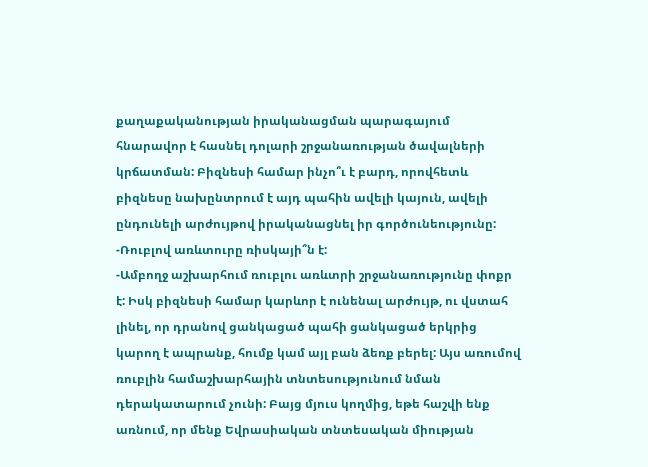քաղաքականության իրականացման պարագայում հնարավոր է հասնել դոլարի շրջանառության ծավալների կրճատման: Բիզնեսի համար ինչո՞ւ է բարդ, որովհետև բիզնեսը նախընտրում է այդ պահին ավելի կայուն, ավելի ընդունելի արժույթով իրականացնել իր գործունեությունը:
-Ռուբլով առևտուրը ռիսկայի՞ն է:
-Ամբողջ աշխարհում ռուբլու առևտրի շրջանառությունը փոքր է: Իսկ բիզնեսի համար կարևոր է ունենալ արժույթ, ու վստահ լինել, որ դրանով ցանկացած պահի ցանկացած երկրից կարող է ապրանք, հումք կամ այլ բան ձեռք բերել: Այս առումով ռուբլին համաշխարհային տնտեսությունում նման դերակատարում չունի: Բայց մյուս կողմից, եթե հաշվի ենք առնում, որ մենք Եվրասիական տնտեսական միության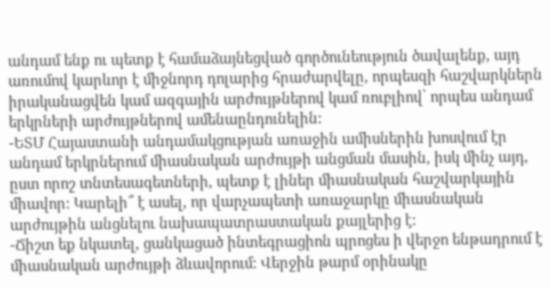անդամ ենք ու պետք է համաձայնեցված գործունեություն ծավալենք, այդ առումով կարևոր է միջնորդ դոլարից հրաժարվելը, որպեսզի հաշվարկներն իրականացվեն կամ ազգային արժույթներով կամ ռուբլիով՝ որպես անդամ երկրների արժույթներով ամենաընդունելին:
-ԵՏՄ Հայաստանի անդամակցության առաջին ամիսներին խոսվում էր անդամ երկրներում միասնական արժույթի անցման մասին, իսկ մինչ այդ, ըստ որոշ տնտեսագետների, պետք է լիներ միասնական հաշվարկային միավոր: Կարելի՞ է ասել, որ վարչապետի առաջարկը միասնական արժույթին անցնելու նախապատրաստական քայլերից է:
-Ճիշտ եք նկատել, ցանկացած ինտեգրացիոն պրոցես ի վերջո ենթադրում է միասնական արժույթի ձևավորում: Վերջին թարմ օրինակը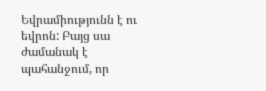Եվրամիությունն է ու եվրոն: Բայց սա ժամանակ է պահանջում, որ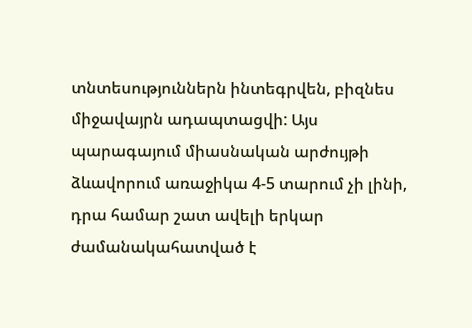տնտեսություններն ինտեգրվեն, բիզնես միջավայրն ադապտացվի: Այս պարագայում միասնական արժույթի ձևավորում առաջիկա 4-5 տարում չի լինի, դրա համար շատ ավելի երկար ժամանակահատված է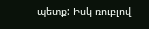պետք: Իսկ ռուբլով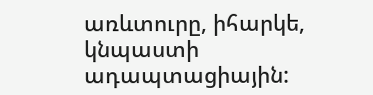առևտուրը, իհարկե, կնպաստի ադապտացիային: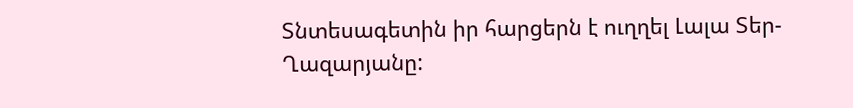Տնտեսագետին իր հարցերն է ուղղել Լալա Տեր-Ղազարյանը: